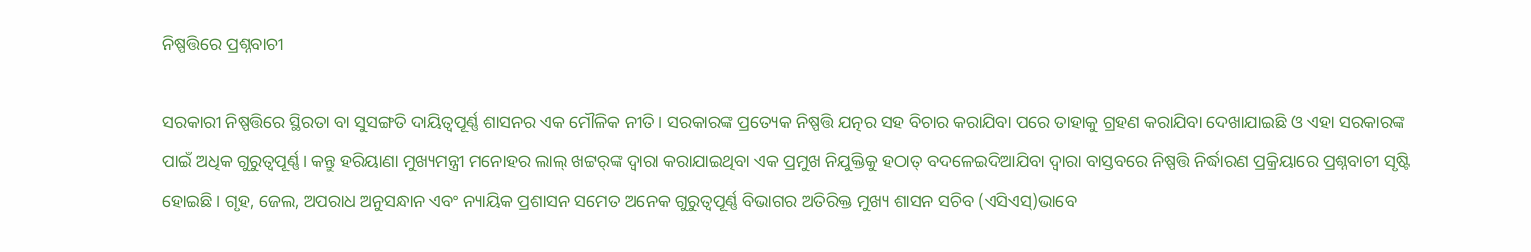ନିଷ୍ପତ୍ତିରେ ପ୍ରଶ୍ନବାଚୀ

ସରକାରୀ ନିଷ୍ପତ୍ତିରେ ସ୍ଥିରତା ବା ସୁସଙ୍ଗତି ଦାୟିତ୍ୱପୂର୍ଣ୍ଣ ଶାସନର ଏକ ମୌଳିକ ନୀତି। ସରକାରଙ୍କ ପ୍ରତ୍ୟେକ ନିଷ୍ପତ୍ତି ଯତ୍ନର ସହ ବିଚାର କରାଯିବା ପରେ ତାହାକୁ ଗ୍ରହଣ କରାଯିବା ଦେଖାଯାଇଛି ଓ ଏହା ସରକାରଙ୍କ ପାଇଁ ଅଧିକ ଗୁରୁତ୍ୱପୂର୍ଣ୍ଣ। କନ୍ତୁ ହରିୟାଣା ମୁଖ୍ୟମନ୍ତ୍ରୀ ମନୋହର ଲାଲ୍‌ ଖଟ୍ଟର୍‌ଙ୍କ ଦ୍ୱାରା କରାଯାଇଥିବା ଏକ ପ୍ରମୁଖ ନିଯୁକ୍ତିକୁ ହଠାତ୍‌ ବଦଳେଇଦିଆଯିବା ଦ୍ୱାରା ବାସ୍ତବରେ ନିଷ୍ପତ୍ତି ନିର୍ଦ୍ଧାରଣ ପ୍ରକ୍ରିୟାରେ ପ୍ରଶ୍ନବାଚୀ ସୃଷ୍ଟି ହୋଇଛି। ଗୃହ, ଜେଲ, ଅପରାଧ ଅନୁସନ୍ଧାନ ଏବଂ ନ୍ୟାୟିକ ପ୍ରଶାସନ ସମେତ ଅନେକ ଗୁରୁତ୍ୱପୂର୍ଣ୍ଣ ବିଭାଗର ଅତିରିକ୍ତ ମୁଖ୍ୟ ଶାସନ ସଚିବ (ଏସିଏସ୍‌)ଭାବେ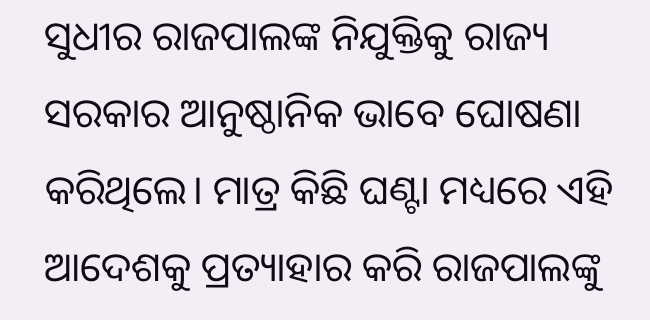ସୁଧୀର ରାଜପାଲଙ୍କ ନିଯୁକ୍ତିକୁ ରାଜ୍ୟ ସରକାର ଆନୁଷ୍ଠାନିକ ଭାବେ ଘୋଷଣା କରିଥିଲେ। ମାତ୍ର କିଛି ଘଣ୍ଟା ମଧ୍ୟରେ ଏହି ଆଦେଶକୁ ପ୍ରତ୍ୟାହାର କରି ରାଜପାଲଙ୍କୁ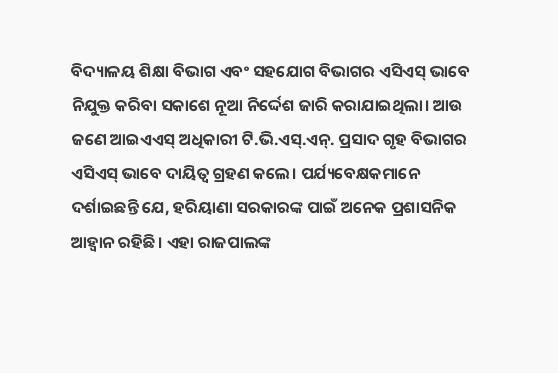ବିଦ୍ୟାଳୟ ଶିକ୍ଷା ବିଭାଗ ଏବଂ ସହଯୋଗ ବିଭାଗର ଏସିଏସ୍‌ ଭାବେ ନିଯୁକ୍ତ କରିବା ସକାଶେ ନୂଆ ନିର୍ଦ୍ଦେଶ ଜାରି କରାଯାଇଥିଲା। ଆଉ ଜଣେ ଆଇଏଏସ୍‌ ଅଧିକାରୀ ଟି.ଭି.ଏସ୍‌.ଏନ୍‌. ପ୍ରସାଦ ଗୃହ ବିଭାଗର ଏସିଏସ୍‌ ଭାବେ ଦାୟିତ୍ୱ ଗ୍ରହଣ କଲେ। ପର୍ଯ୍ୟବେକ୍ଷକମାନେ ଦର୍ଶାଇଛନ୍ତି ଯେ, ହରିୟାଣା ସରକାରଙ୍କ ପାଇଁ ଅନେକ ପ୍ରଶାସନିକ ଆହ୍ବାନ ରହିଛି। ଏହା ରାଜପାଲଙ୍କ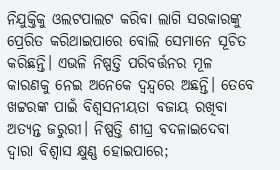ନିଯୁକ୍ତିକୁ ଓଲଟପାଲଟ କରିବା ଲାଗି ସରକାରଙ୍କୁ ପ୍ରେରିତ କରିଥାଇପାରେ ବୋଲି ସେମାନେ ସୂଚିତ କରିଛନ୍ତି। ଏଭଳି ନିଷ୍ପତ୍ତି ପରିବର୍ତ୍ତନର ମୂଳ କାରଣକୁ ନେଇ ଅନେକେ ଦ୍ୱନ୍ଦ୍ୱରେ ଅଛନ୍ତି। ତେବେ ଖଟ୍ଟରଙ୍କ ପାଇଁ ବିଶ୍ୱସନୀୟତା ବଜାୟ ରଖିବା ଅତ୍ୟନ୍ତ ଜରୁରୀ। ନିଷ୍ପତ୍ତି ଶୀଘ୍ର ବଦଳାଇଦେବା ଦ୍ୱାରା ବିଶ୍ୱାସ କ୍ଷୁଣ୍ଣ ହୋଇପାରେ;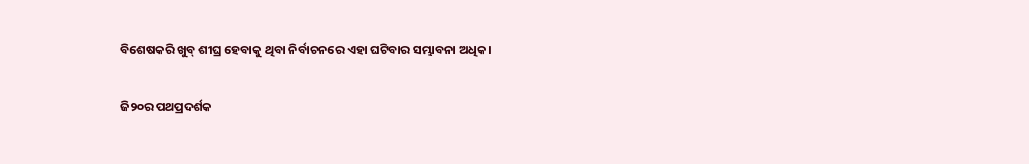ବିଶେଷକରି ଖୁବ୍‌ ଶୀଘ୍ର ହେବାକୁ ଥିବା ନିର୍ବାଚନରେ ଏହା ଘଟିବାର ସମ୍ଭାବନା ଅଧିକ।

ଜି୨୦ର ପଥପ୍ରଦର୍ଶକ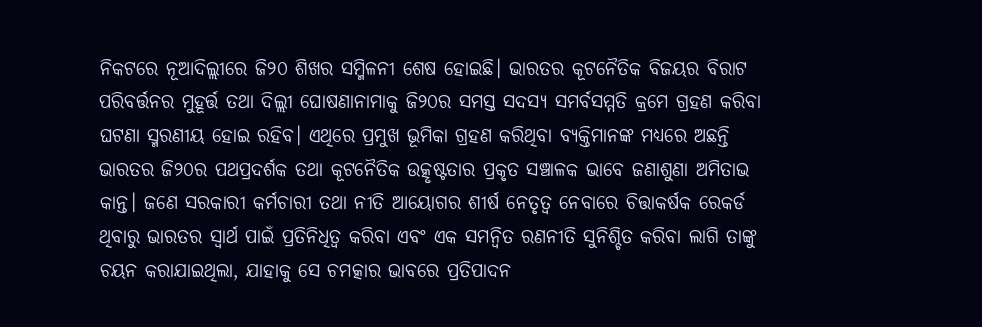ନିକଟରେ ନୂଆଦିଲ୍ଲୀରେ ଜି୨୦ ଶିଖର ସମ୍ମିଳନୀ ଶେଷ ହୋଇଛି। ଭାରତର କୂଟନୈତିକ ବିଜୟର ବିରାଟ ପରିବର୍ତ୍ତନର ମୁହୂର୍ତ୍ତ ତଥା ଦିଲ୍ଲୀ ଘୋଷଣାନାମାକୁ ଜି୨୦ର ସମସ୍ତ ସଦସ୍ୟ ସମର୍ବସମ୍ମତି କ୍ରମେ ଗ୍ରହଣ କରିବା ଘଟଣା ସ୍ମରଣୀୟ ହୋଇ ରହିବ। ଏଥିରେ ପ୍ରମୁଖ ଭୂମିକା ଗ୍ରହଣ କରିଥିବା ବ୍ୟକ୍ତିମାନଙ୍କ ମଧ୍ୟରେ ଅଛନ୍ତି ଭାରତର ଜି୨୦ର ପଥପ୍ରଦର୍ଶକ ତଥା କୂଟନୈତିକ ଉତ୍କୃଷ୍ଟତାର ପ୍ରକୃତ ସଞ୍ଚାଳକ ଭାବେ ଜଣାଶୁଣା ଅମିତାଭ କାନ୍ତ। ଜଣେ ସରକାରୀ କର୍ମଚାରୀ ତଥା ନୀତି ଆୟୋଗର ଶୀର୍ଷ ନେତୃତ୍ୱ ନେବାରେ ଚିତ୍ତାକର୍ଷକ ରେକର୍ଡ ଥିବାରୁ ଭାରତର ସ୍ବାର୍ଥ ପାଇଁ ପ୍ରତିନିଧିତ୍ୱ କରିବା ଏବଂ ଏକ ସମନ୍ବିତ ରଣନୀତି ସୁନିଶ୍ଚିତ କରିବା ଲାଗି ତାଙ୍କୁ ଚୟନ କରାଯାଇଥିଲା, ଯାହାକୁ ସେ ଚମତ୍କାର ଭାବରେ ପ୍ରତିପାଦନ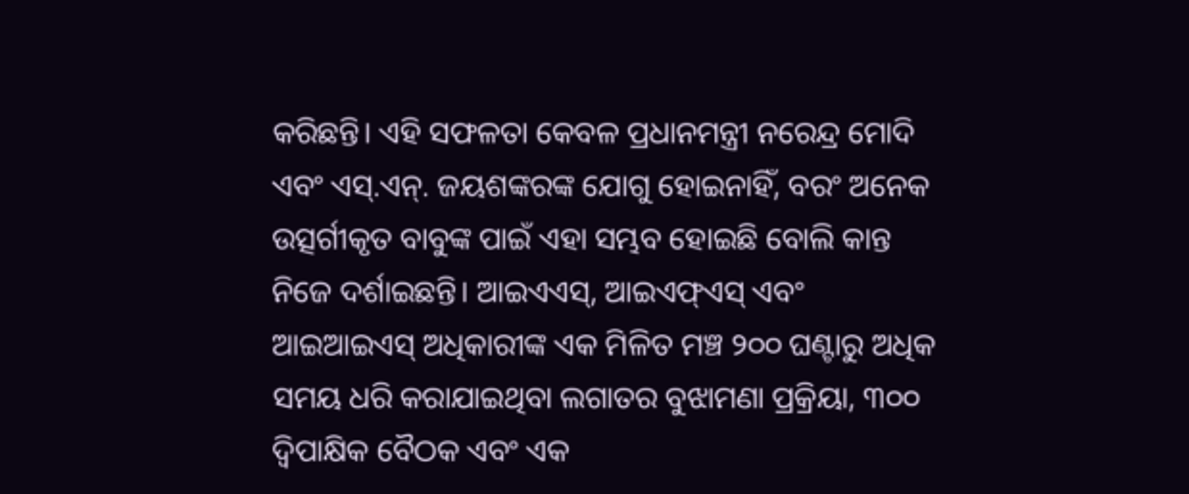କରିଛନ୍ତି। ଏହି ସଫଳତା କେବଳ ପ୍ରଧାନମନ୍ତ୍ରୀ ନରେନ୍ଦ୍ର ମୋଦି ଏବଂ ଏସ୍‌.ଏନ୍‌. ଜୟଶଙ୍କରଙ୍କ ଯୋଗୁ ହୋଇନାହିଁ, ବରଂ ଅନେକ ଉତ୍ସର୍ଗୀକୃତ ବାବୁଙ୍କ ପାଇଁ ଏହା ସମ୍ଭବ ହୋଇଛି ବୋଲି କାନ୍ତ ନିଜେ ଦର୍ଶାଇଛନ୍ତି। ଆଇଏଏସ୍‌, ଆଇଏଫ୍‌ଏସ୍‌ ଏବଂ ଆଇଆଇଏସ୍‌ ଅଧିକାରୀଙ୍କ ଏକ ମିଳିତ ମଞ୍ଚ ୨୦୦ ଘଣ୍ଟାରୁ ଅଧିକ ସମୟ ଧରି କରାଯାଇଥିବା ଲଗାତର ବୁଝାମଣା ପ୍ରକ୍ରିୟା, ୩୦୦ ଦ୍ୱିପାକ୍ଷିକ ବୈଠକ ଏବଂ ଏକ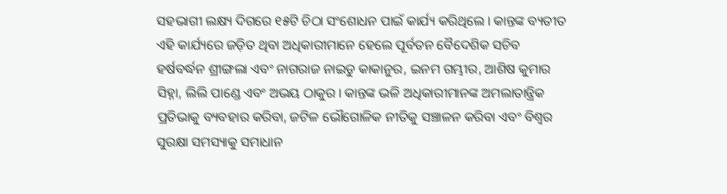ସହଭାଗୀ ଲକ୍ଷ୍ୟ ଦିଗରେ ୧୫ଟି ଚିଠା ସଂଶୋଧନ ପାଇଁ କାର୍ଯ୍ୟ କରିଥିଲେ। କାନ୍ତଙ୍କ ବ୍ୟତୀତ ଏହି କାର୍ଯ୍ୟରେ ଜଡ଼ିତ ଥିବା ଅଧିକାରୀମାନେ ହେଲେ ପୂର୍ବତନ ବୈଦେଶିକ ସଚିବ ହର୍ଷବର୍ଦ୍ଧନ ଶ୍ରୀଙ୍ଗଲା ଏବଂ ନାଗରାଜ ନାଇଡୁ କାକାନୁର, ଇନମ ଗମ୍ଭୀର, ଆଶିଷ କୁମାର ସିହ୍ନା, ଲିଲି ପାଣ୍ଡେ ଏବଂ ଅଭୟ ଠାକୁର। କାନ୍ତଙ୍କ ଭଳି ଅଧିକାରୀମାନଙ୍କ ଅମଲାତାନ୍ତ୍ରିକ ପ୍ରତିଭାକୁ ବ୍ୟବହାର କରିବା, ଜଟିଳ ଭୌଗୋଳିକ ନୀତିକୁ ସଞ୍ଚାଳନ କରିବା ଏବଂ ବିଶ୍ୱର ସୁରକ୍ଷା ସମସ୍ୟାକୁ ସମାଧାନ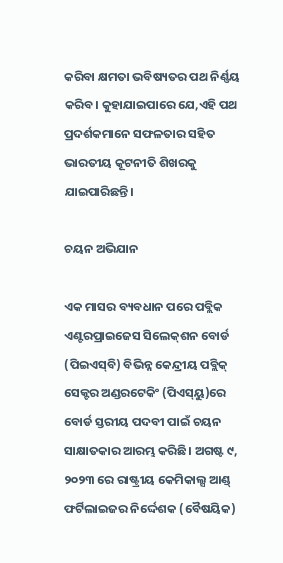କରିବା କ୍ଷମତା ଭବିଷ୍ୟତର ପଥ ନିର୍ଣ୍ଣୟ କରିବ। କୁହାଯାଇପାରେ ଯେ,ଏହି ପଥ ପ୍ରଦର୍ଶକମାନେ ସଫଳତାର ସହିତ ଭାରତୀୟ କୂଟନୀତି ଶିଖରକୁ ଯାଇପାରିଛନ୍ତି।

ଚୟନ ଅଭିଯାନ

ଏକ ମାସର ବ୍ୟବଧାନ ପରେ ପବ୍ଲିକ ଏଣ୍ଟରପ୍ରାଇଜେସ ସିଲେକ୍‌ଶନ ବୋର୍ଡ (ପିଇଏସ୍‌ବି) ବିଭିନ୍ନ କେନ୍ଦ୍ରୀୟ ପବ୍ଲିକ୍‌ ସେକ୍ଟର ଅଣ୍ଡରଟେକିଂ (ପିଏସ୍‌ୟୁ)ରେ ବୋର୍ଡ ସ୍ତରୀୟ ପଦବୀ ପାଇଁ ଚୟନ ସାକ୍ଷାତକାର ଆରମ୍ଭ କରିଛି। ଅଗଷ୍ଟ ୯, ୨୦୨୩ ରେ ରାଷ୍ଟ୍ରୀୟ କେମିକାଲ୍ସ ଆଣ୍ଡ୍‌ ଫର୍ଟିଲାଇଜର ନିର୍ଦ୍ଦେଶକ (ବୈଷୟିକ)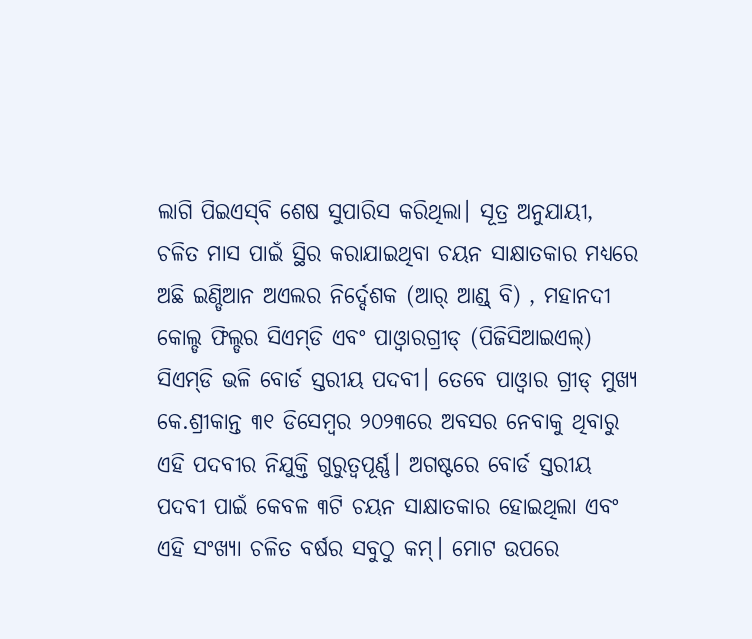ଲାଗି ପିଇଏସ୍‌ବି ଶେଷ ସୁପାରିସ କରିଥିଲା। ସୂତ୍ର ଅନୁଯାୟୀ, ଚଳିତ ମାସ ପାଇଁ ସ୍ଥିର କରାଯାଇଥିବା ଚୟନ ସାକ୍ଷାତକାର ମଧ୍ୟରେ ଅଛି ଇଣ୍ଡିଆନ ଅଏଲର ନିର୍ଦ୍ଦେଶକ (ଆର୍‌ ଆଣ୍ଡ୍‌ ବି) , ମହାନଦୀ କୋଲ୍ଡ ଫିଲ୍ଡର ସିଏମ୍‌ଡି ଏବଂ ପାଓ୍ବାରଗ୍ରୀଡ୍‌ (ପିଜିସିଆଇଏଲ୍‌) ସିଏମ୍‌ଡି ଭଳି ବୋର୍ଡ ସ୍ତରୀୟ ପଦବୀ। ତେବେ ପାଓ୍ବାର ଗ୍ରୀଡ୍‌ ମୁଖ୍ୟ କେ.ଶ୍ରୀକାନ୍ତ ୩୧ ଡିସେମ୍ବର ୨୦୨୩ରେ ଅବସର ନେବାକୁ ଥିବାରୁ ଏହି ପଦବୀର ନିଯୁକ୍ତି ଗୁରୁତ୍ୱପୂର୍ଣ୍ଣ। ଅଗଷ୍ଟରେ ବୋର୍ଡ ସ୍ତରୀୟ ପଦବୀ ପାଇଁ କେବଳ ୩ଟି ଚୟନ ସାକ୍ଷାତକାର ହୋଇଥିଲା ଏବଂ ଏହି ସଂଖ୍ୟା ଚଳିତ ବର୍ଷର ସବୁଠୁ କମ୍‌। ମୋଟ ଉପରେ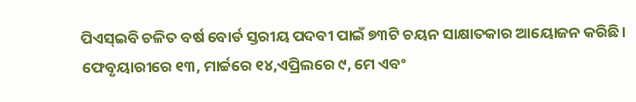ପିଏସ୍‌ଇବି ଚଳିତ ବର୍ଷ ବୋର୍ଡ ସ୍ତରୀୟ ପଦବୀ ପାଇଁ ୭୩ଟି ଚୟନ ସାକ୍ଷାତକାର ଆୟୋଜନ କରିଛି। ଫେବୃୟାରୀରେ ୧୩, ମାର୍ଚ୍ଚରେ ୧୪,ଏପ୍ରିଲରେ ୯, ମେ ଏବଂ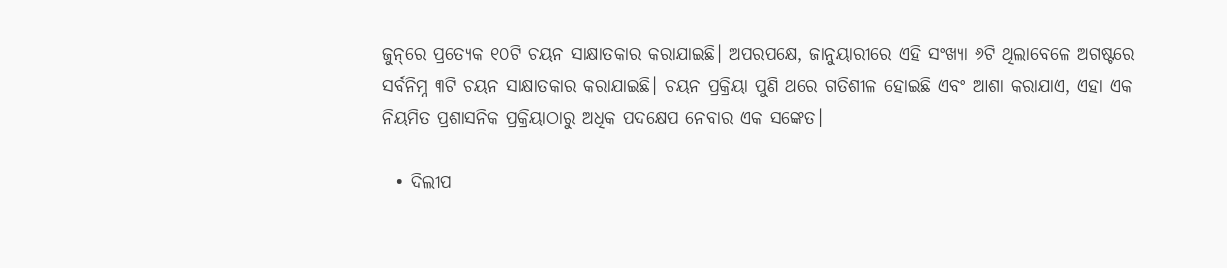ଜୁନ୍‌ରେ ପ୍ରତ୍ୟେକ ୧୦ଟି ଚୟନ ସାକ୍ଷାତକାର କରାଯାଇଛି। ଅପରପକ୍ଷେ, ଜାନୁୟାରୀରେ ଏହି ସଂଖ୍ୟା ୬ଟି ଥିଲାବେଳେ ଅଗଷ୍ଟରେ ସର୍ବନିମ୍ନ ୩ଟି ଚୟନ ସାକ୍ଷାତକାର କରାଯାଇଛି। ଚୟନ ପ୍ରକ୍ରିୟା ପୁଣି ଥରେ ଗତିଶୀଳ ହୋଇଛି ଏବଂ ଆଶା କରାଯାଏ, ଏହା ଏକ ନିୟମିତ ପ୍ରଶାସନିକ ପ୍ରକ୍ରିୟାଠାରୁ ଅଧିକ ପଦକ୍ଷେପ ନେବାର ଏକ ସଙ୍କେତ।

  • ଦିଲୀପ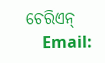ଚେରିଏନ୍‌
    Email: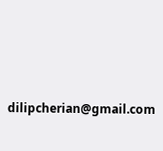dilipcherian@gmail.com